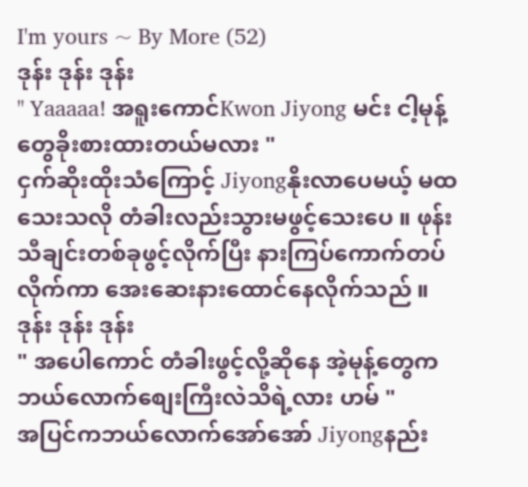I'm yours ~ By More (52)
ဒုန်း ဒုန်း ဒုန်း
" Yaaaaa! အရူးကောင်Kwon Jiyong မင်း ငါ့မုန့်တွေခိုးစားထားတယ်မလား "
ငှက်ဆိုးထိုးသံကြောင့် Jiyongနိုးလာပေမယ့် မထသေးသလို တံခါးလည်းသွားမဖွင့်သေးပေ ။ ဖုန်းသီချင်းတစ်ခုဖွင့်လိုက်ပြီး နားကြပ်ကောက်တပ်လိုက်ကာ အေးဆေးနားထောင်နေလိုက်သည် ။
ဒုန်း ဒုန်း ဒုန်း
" အပေါကောင် တံခါးဖွင့်လို့ဆိုနေ အဲ့မုန့်တွေကဘယ်လောက်စျေးကြီးလဲသိရဲ့လား ဟမ် "
အပြင်ကဘယ်လောက်အော်အော် Jiyongနည်း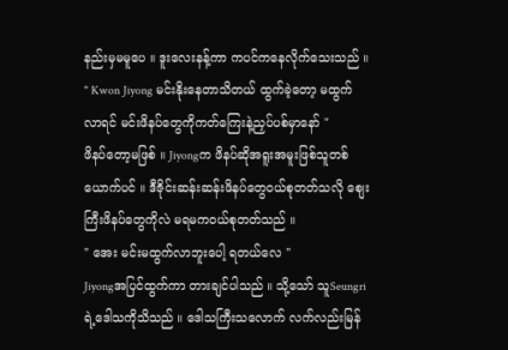နည်းမှမမူပေ ။ ဒူးလေးနန့်ကာ ကပင်ကနေလိုက်သေးသည် ။
" Kwon Jiyong မင်းနိုးနေတာသိတယ် ထွက်ခဲ့တော့ မထွက်လာရင် မင်းဖိနပ်တွေကိုကတ်ကြေးနဲ့ညှပ်ပစ်မှာနော် "
ဖိနပ်တော့မဖြစ် ။ Jiyongက ဖိနပ်ဆိုအရူးအမူးဖြစ်သူတစ်ယောက်ပင် ။ ဒီဇိုင်းဆန်းဆန်းဖိနပ်တွေဝယ်စုတတ်သလို စျေးကြီးဖိနပ်တွေကိုလဲ မရမကဝယ်စုတတ်သည် ။
" အေး မင်းမထွက်လာဘူးပေါ့ ရတယ်လေ "
Jiyongအပြင်ထွက်ကာ တားချင်ပါသည် ။ သို့သော် သူSeungriရဲ့ဒေါသကိုသိသည် ။ ဒေါသကြီးသလောက် လက်လည်းမြန်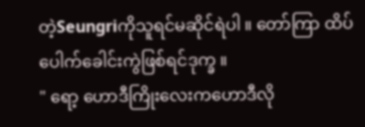တဲ့Seungriကိုသူရင်မဆိုင်ရဲပါ ။ တော်ကြာ ထိပ်ပေါက်ခေါင်းကွဲဖြစ်ရင်ဒုက္ခ ။
" ရော့ ဟောဒီကြိုးလေးကဟောဒီလို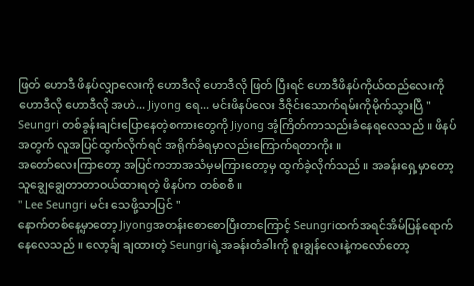ဖြတ် ဟောဒီ ဖိနပ်လျှာလေးကို ဟောဒီလို ဟောဒီလို ဖြတ် ပြီးရင် ဟောဒီဖိနပ်ကိုယ်ထည်လေးကို ဟောဒီလို ဟောဒီလို အဟဲ... Jiyong ရေ... မင်းဖိနပ်လေး ဒီဇိုင်းသောက်ရမ်းကိုမိုက်သွားပြီ "
Seungri တစ်ခွန်းချင်းပြောနေတဲ့စကားတွေကို Jiyong အံ့ကြိတ်ကာသည်းခံနေရလေသည် ။ ဖိနပ်အတွက် လူအပြင်ထွက်လိုက်ရင် အရိုက်ခံရမှာလည်းကြောက်ရတာကိုး ။
အတော်လေးကြာတော့ အပြင်ကဘာအသံမှမကြားတော့မှ ထွက်ခဲ့လိုက်သည် ။ အခန်းရှေ့မှာတော့ သူချွေချွေတာတာဝယ်ထားရတဲ့ ဖိနပ်က တစ်စစီ ။
" Lee Seungri မင်း သေဖို့သာပြင် "
နောက်တစ်နေ့မှာတော့ Jiyongအတန်းစောစောပြီးတာကြောင့် Seungriထက်အရင်အိမ်ပြန်ရောက်နေလေသည် ။ လော့ခ်ျ ချထားတဲ့ Seungriရဲ့အခန်းတံခါးကို စူးချွန်လေးနဲ့ကလော်တော့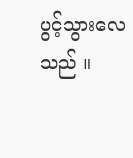ပွင့်သွားလေသည် ။